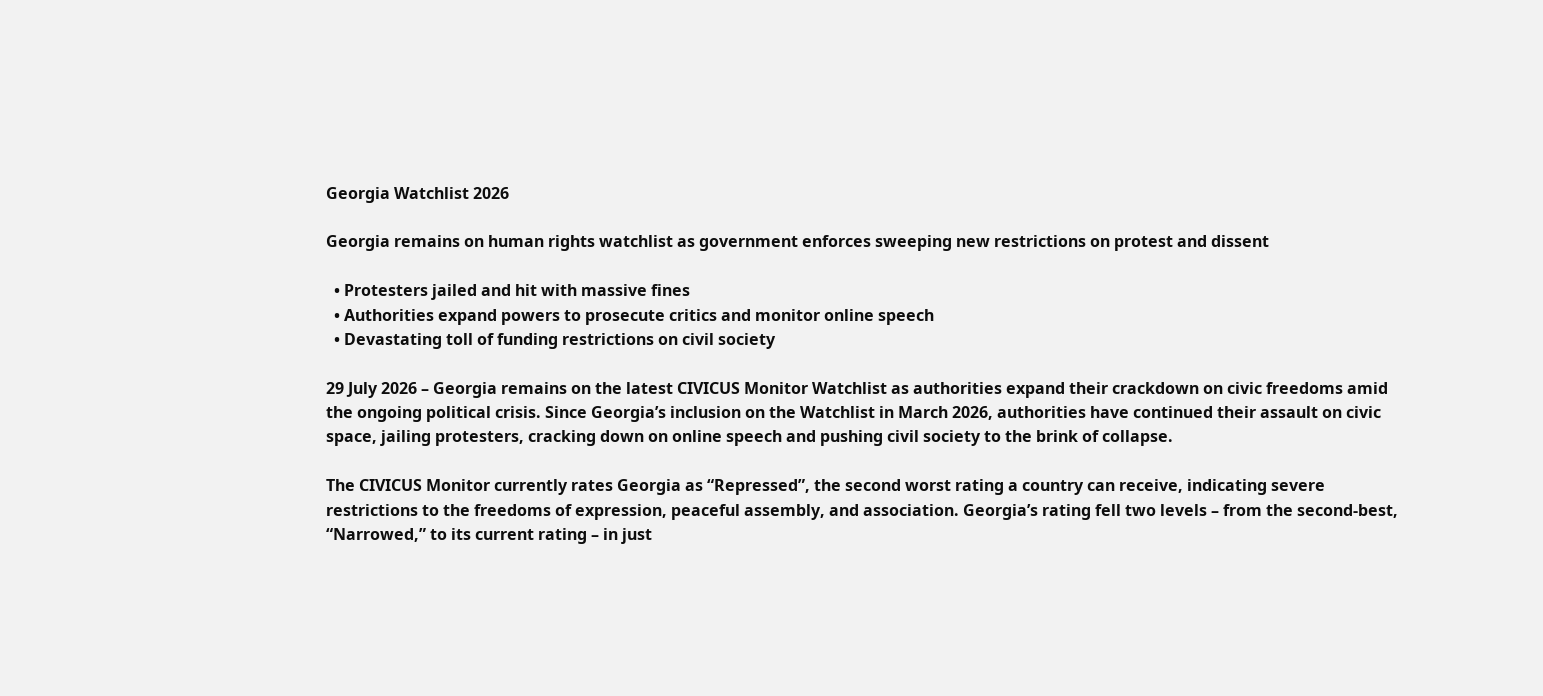Georgia Watchlist 2026

Georgia remains on human rights watchlist as government enforces sweeping new restrictions on protest and dissent

  • Protesters jailed and hit with massive fines
  • Authorities expand powers to prosecute critics and monitor online speech
  • Devastating toll of funding restrictions on civil society

29 July 2026 – Georgia remains on the latest CIVICUS Monitor Watchlist as authorities expand their crackdown on civic freedoms amid the ongoing political crisis. Since Georgia’s inclusion on the Watchlist in March 2026, authorities have continued their assault on civic space, jailing protesters, cracking down on online speech and pushing civil society to the brink of collapse.

The CIVICUS Monitor currently rates Georgia as “Repressed”, the second worst rating a country can receive, indicating severe restrictions to the freedoms of expression, peaceful assembly, and association. Georgia’s rating fell two levels – from the second-best, “Narrowed,” to its current rating – in just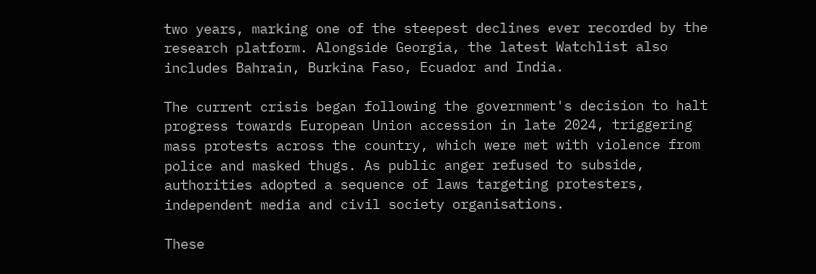two years, marking one of the steepest declines ever recorded by the research platform. Alongside Georgia, the latest Watchlist also includes Bahrain, Burkina Faso, Ecuador and India.

The current crisis began following the government's decision to halt progress towards European Union accession in late 2024, triggering mass protests across the country, which were met with violence from police and masked thugs. As public anger refused to subside, authorities adopted a sequence of laws targeting protesters, independent media and civil society organisations.

These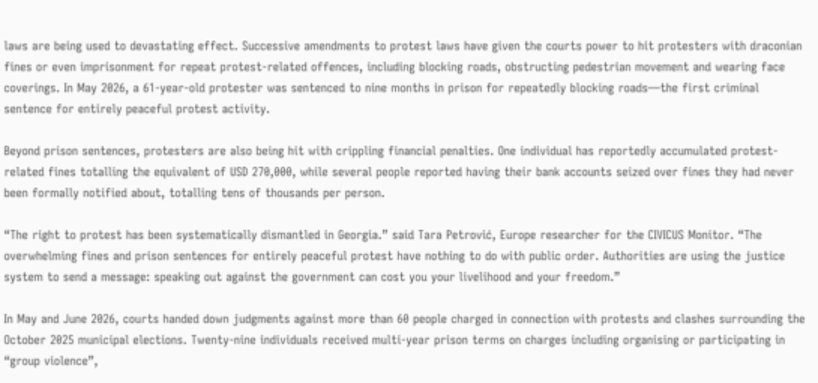laws are being used to devastating effect. Successive amendments to protest laws have given the courts power to hit protesters with draconian fines or even imprisonment for repeat protest-related offences, including blocking roads, obstructing pedestrian movement and wearing face coverings. In May 2026, a 61-year-old protester was sentenced to nine months in prison for repeatedly blocking roads—the first criminal sentence for entirely peaceful protest activity.

Beyond prison sentences, protesters are also being hit with crippling financial penalties. One individual has reportedly accumulated protest-related fines totalling the equivalent of USD 270,000, while several people reported having their bank accounts seized over fines they had never been formally notified about, totalling tens of thousands per person.

“The right to protest has been systematically dismantled in Georgia.” said Tara Petrović, Europe researcher for the CIVICUS Monitor. “The overwhelming fines and prison sentences for entirely peaceful protest have nothing to do with public order. Authorities are using the justice system to send a message: speaking out against the government can cost you your livelihood and your freedom.”

In May and June 2026, courts handed down judgments against more than 60 people charged in connection with protests and clashes surrounding the October 2025 municipal elections. Twenty-nine individuals received multi-year prison terms on charges including organising or participating in “group violence”,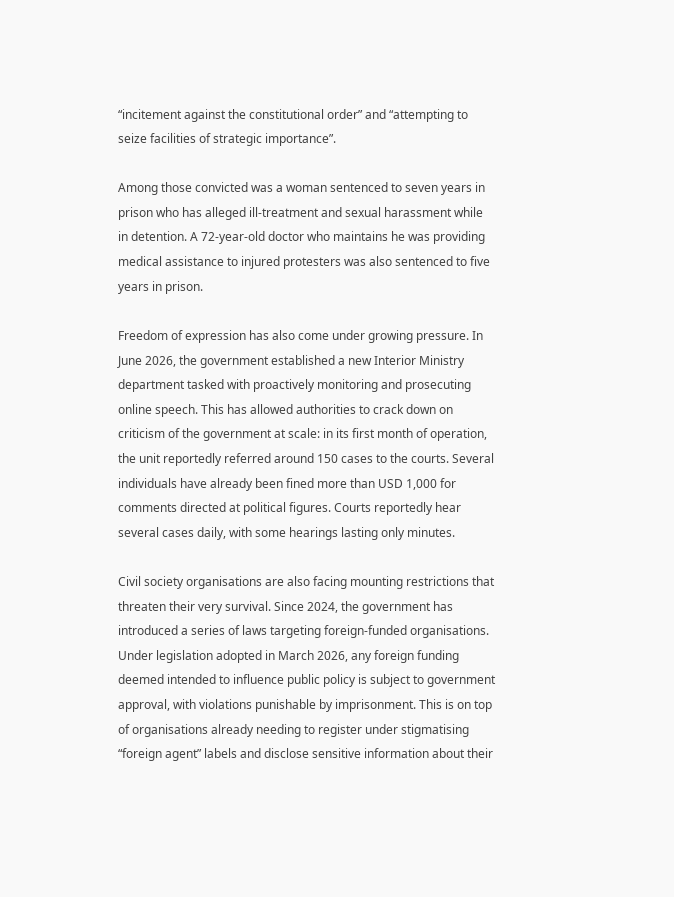“incitement against the constitutional order” and “attempting to seize facilities of strategic importance”.

Among those convicted was a woman sentenced to seven years in prison who has alleged ill-treatment and sexual harassment while in detention. A 72-year-old doctor who maintains he was providing medical assistance to injured protesters was also sentenced to five years in prison.

Freedom of expression has also come under growing pressure. In June 2026, the government established a new Interior Ministry department tasked with proactively monitoring and prosecuting online speech. This has allowed authorities to crack down on criticism of the government at scale: in its first month of operation, the unit reportedly referred around 150 cases to the courts. Several individuals have already been fined more than USD 1,000 for comments directed at political figures. Courts reportedly hear several cases daily, with some hearings lasting only minutes.

Civil society organisations are also facing mounting restrictions that threaten their very survival. Since 2024, the government has introduced a series of laws targeting foreign-funded organisations. Under legislation adopted in March 2026, any foreign funding deemed intended to influence public policy is subject to government approval, with violations punishable by imprisonment. This is on top of organisations already needing to register under stigmatising “foreign agent” labels and disclose sensitive information about their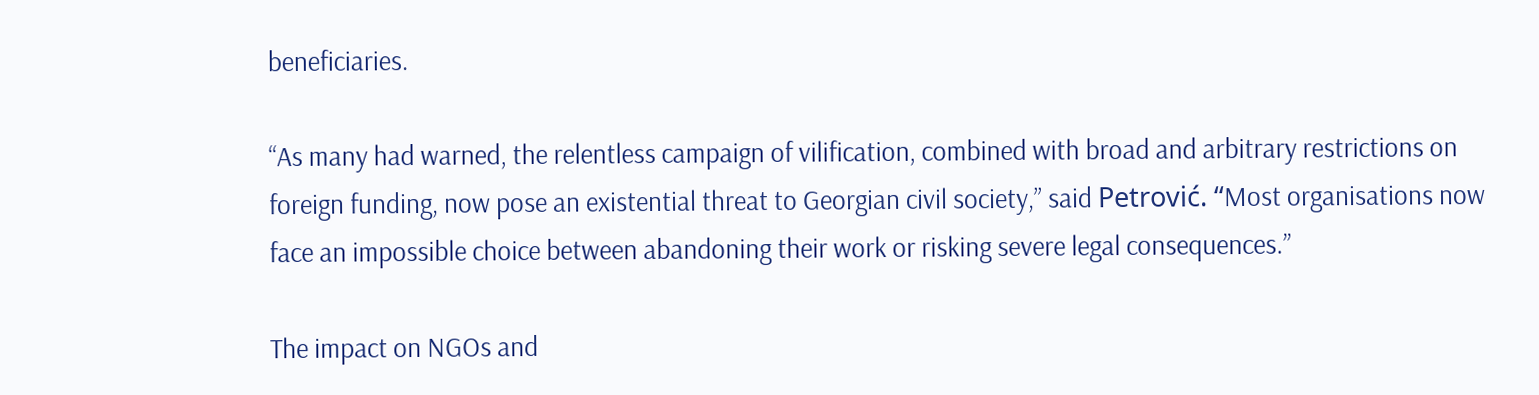beneficiaries.

“As many had warned, the relentless campaign of vilification, combined with broad and arbitrary restrictions on foreign funding, now pose an existential threat to Georgian civil society,” said Petrović. “Most organisations now face an impossible choice between abandoning their work or risking severe legal consequences.”

The impact on NGOs and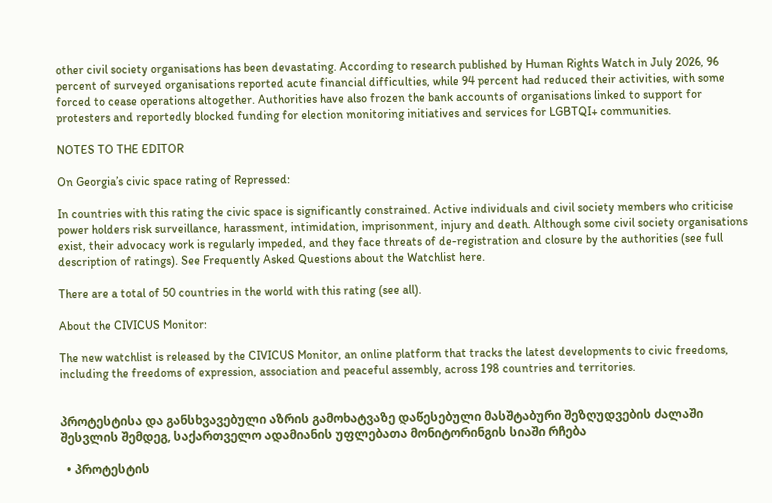other civil society organisations has been devastating. According to research published by Human Rights Watch in July 2026, 96 percent of surveyed organisations reported acute financial difficulties, while 94 percent had reduced their activities, with some forced to cease operations altogether. Authorities have also frozen the bank accounts of organisations linked to support for protesters and reportedly blocked funding for election monitoring initiatives and services for LGBTQI+ communities.

NOTES TO THE EDITOR

On Georgia’s civic space rating of Repressed:

In countries with this rating the civic space is significantly constrained. Active individuals and civil society members who criticise power holders risk surveillance, harassment, intimidation, imprisonment, injury and death. Although some civil society organisations exist, their advocacy work is regularly impeded, and they face threats of de-registration and closure by the authorities (see full description of ratings). See Frequently Asked Questions about the Watchlist here.

There are a total of 50 countries in the world with this rating (see all).

About the CIVICUS Monitor:

The new watchlist is released by the CIVICUS Monitor, an online platform that tracks the latest developments to civic freedoms, including the freedoms of expression, association and peaceful assembly, across 198 countries and territories.


პროტესტისა და განსხვავებული აზრის გამოხატვაზე დაწესებული მასშტაბური შეზღუდვების ძალაში შესვლის შემდეგ, საქართველო ადამიანის უფლებათა მონიტორინგის სიაში რჩება

  • პროტესტის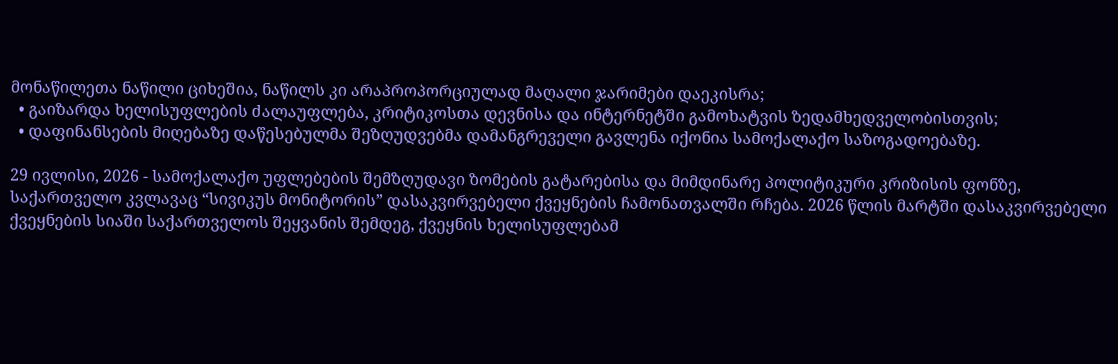მონაწილეთა ნაწილი ციხეშია, ნაწილს კი არაპროპორციულად მაღალი ჯარიმები დაეკისრა;
  • გაიზარდა ხელისუფლების ძალაუფლება, კრიტიკოსთა დევნისა და ინტერნეტში გამოხატვის ზედამხედველობისთვის;
  • დაფინანსების მიღებაზე დაწესებულმა შეზღუდვებმა დამანგრეველი გავლენა იქონია სამოქალაქო საზოგადოებაზე.

29 ივლისი, 2026 - სამოქალაქო უფლებების შემზღუდავი ზომების გატარებისა და მიმდინარე პოლიტიკური კრიზისის ფონზე, საქართველო კვლავაც “სივიკუს მონიტორის” დასაკვირვებელი ქვეყნების ჩამონათვალში რჩება. 2026 წლის მარტში დასაკვირვებელი ქვეყნების სიაში საქართველოს შეყვანის შემდეგ, ქვეყნის ხელისუფლებამ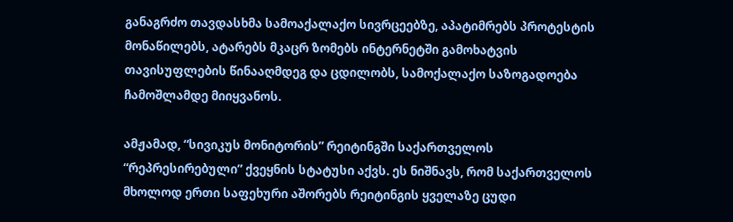განაგრძო თავდასხმა სამოაქალაქო სივრცეებზე, აპატიმრებს პროტესტის მონაწილებს, ატარებს მკაცრ ზომებს ინტერნეტში გამოხატვის თავისუფლების წინააღმდეგ და ცდილობს, სამოქალაქო საზოგადოება ჩამოშლამდე მიიყვანოს.

ამჟამად, “სივიკუს მონიტორის” რეიტინგში საქართველოს “რეპრესირებული” ქვეყნის სტატუსი აქვს. ეს ნიშნავს, რომ საქართველოს მხოლოდ ერთი საფეხური აშორებს რეიტინგის ყველაზე ცუდი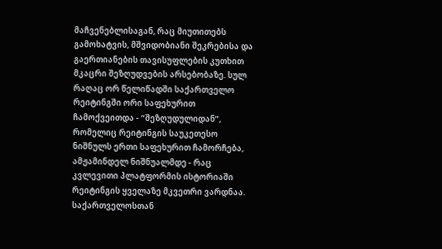მაჩვენებლისაგან, რაც მიუთითებს გამოხატვის, მშვიდობიანი შეკრებისა და გაერთიანების თავისუფლების კუთხით მკაცრი შეზღუდვების არსებობაზე. სულ რაღაც ორ წელიწადში საქართველო რეიტინგში ორი საფეხურით ჩამოქვეითდა - “შეზღუდულიდან”, რომელიც რეიტინგის საუკეთესო ნიშნულს ერთი საფეხურით ჩამორჩება, ამჟამინდელ ნიშნუალმდე - რაც კვლევითი პლატფორმის ისტორიაში რეიტინგის ყველაზე მკვეთრი ვარდნაა. საქართველოსთან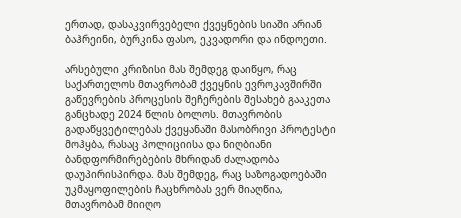ერთად, დასაკვირვებელი ქვეყნების სიაში არიან ბაჰრეინი, ბურკინა ფასო, ეკვადორი და ინდოეთი.

არსებული კრიზისი მას შემდეგ დაიწყო, რაც საქართელოს მთავრობამ ქვეყნის ევროკავშირში გაწევრების პროცესის შეჩერების შესახებ გააკეთა განცხადე 2024 წლის ბოლოს. მთავრობის გადაწყვეტილებას ქვეყანაში მასობრივი პროტესტი მოჰყბა, რასაც პოლიციისა და ნიღბიანი ბანდფორმირებების მხრიდან ძალადობა დაუპირისპირდა. მას შემდეგ, რაც საზოგადოებაში უკმაყოფილების ჩაცხრობას ვერ მიაღწია, მთავრობამ მიიღო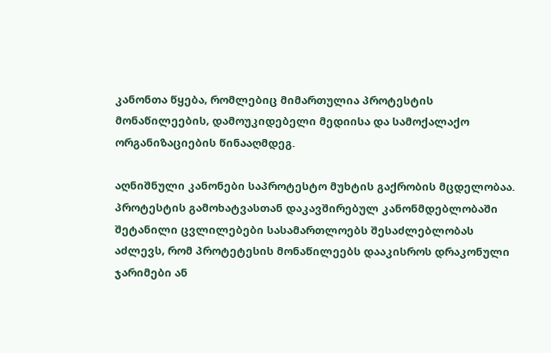კანონთა წყება, რომლებიც მიმართულია პროტესტის მონაწილეების, დამოუკიდებელი მედიისა და სამოქალაქო ორგანიზაციების წინააღმდეგ.

აღნიშნული კანონები საპროტესტო მუხტის გაქრობის მცდელობაა. პროტესტის გამოხატვასთან დაკავშირებულ კანონმდებლობაში შეტანილი ცვლილებები სასამართლოებს შესაძლებლობას აძლევს, რომ პროტეტესის მონაწილეებს დააკისროს დრაკონული ჯარიმები ან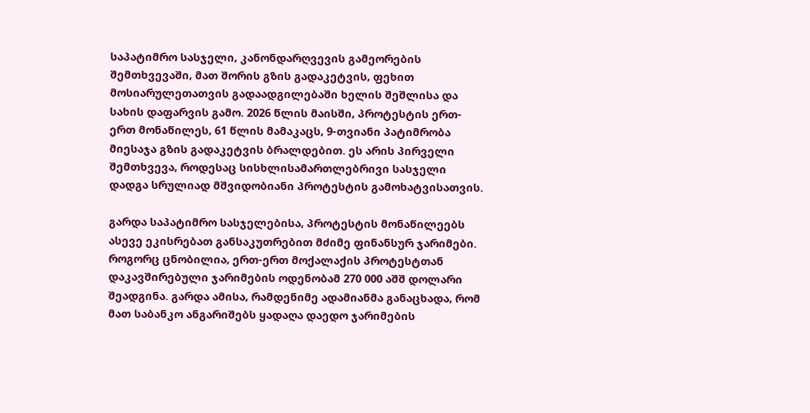საპატიმრო სასჯელი, კანონდარღვევის გამეორების შემთხვევაში, მათ შორის გზის გადაკეტვის, ფეხით მოსიარულეთათვის გადაადგილებაში ხელის შეშლისა და სახის დაფარვის გამო. 2026 წლის მაისში, პროტესტის ერთ-ერთ მონაწილეს, 61 წლის მამაკაცს, 9-თვიანი პატიმრობა მიესაჯა გზის გადაკეტვის ბრალდებით. ეს არის პირველი შემთხვევა, როდესაც სისხლისამართლებრივი სასჯელი დადგა სრულიად მშვიდობიანი პროტესტის გამოხატვისათვის.

გარდა საპატიმრო სასჯელებისა, პროტესტის მონაწილეებს ასევე ეკისრებათ განსაკუთრებით მძიმე ფინანსურ ჯარიმები. როგორც ცნობილია, ერთ-ერთ მოქალაქის პროტესტთან დაკავშირებული ჯარიმების ოდენობამ 270 000 აშშ დოლარი შეადგინა. გარდა ამისა, რამდენიმე ადამიანმა განაცხადა, რომ მათ საბანკო ანგარიშებს ყადაღა დაედო ჯარიმების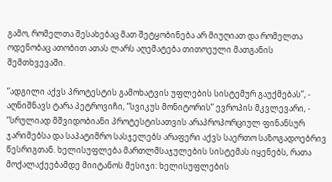გამო, რომელთა შესახებაც მათ შეტყობინება არ მიუღიათ და რომელთა ოდენობაც ათობით ათას ლარს აღემატება თითოეული მათგანის შემთხვევაში.

“ადგილი აქვს პროტესტის გამოხატვის უფლების სისტემურ გაუქმებას”, - აღნიშნავს ტარა პეტროვიჩი, “სვიკუს მონიტორის” ევროპის მკვლევარი, - “სრულიად მშვიდობიანი პროტესტისათვის არაპროპორციულ ფინანსურ ჯარიმებსა და საპატიმრო სასჯელებს არაფერი აქვს საერთო საზოგადოებრივ წესრიგთან. ხელისუფლება მართლმსაჯულების სისტემას იყენებს, რათა მოქალაქეებამდე მიიტანოს მესიჯი: ხელისუფლების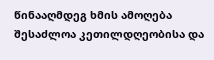წინააღმდეგ ხმის ამოღება შესაძლოა კეთილდღეობისა და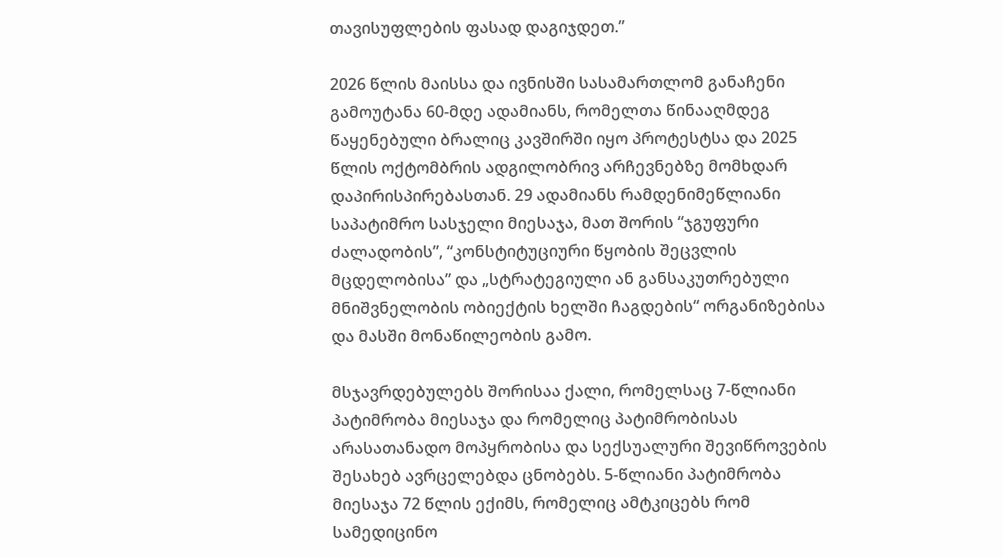თავისუფლების ფასად დაგიჯდეთ.”

2026 წლის მაისსა და ივნისში სასამართლომ განაჩენი გამოუტანა 60-მდე ადამიანს, რომელთა წინააღმდეგ წაყენებული ბრალიც კავშირში იყო პროტესტსა და 2025 წლის ოქტომბრის ადგილობრივ არჩევნებზე მომხდარ დაპირისპირებასთან. 29 ადამიანს რამდენიმეწლიანი საპატიმრო სასჯელი მიესაჯა, მათ შორის “ჯგუფური ძალადობის”, “კონსტიტუციური წყობის შეცვლის მცდელობისა” და „სტრატეგიული ან განსაკუთრებული მნიშვნელობის ობიექტის ხელში ჩაგდების“ ორგანიზებისა და მასში მონაწილეობის გამო.

მსჯავრდებულებს შორისაა ქალი, რომელსაც 7-წლიანი პატიმრობა მიესაჯა და რომელიც პატიმრობისას არასათანადო მოპყრობისა და სექსუალური შევიწროვების შესახებ ავრცელებდა ცნობებს. 5-წლიანი პატიმრობა მიესაჯა 72 წლის ექიმს, რომელიც ამტკიცებს რომ სამედიცინო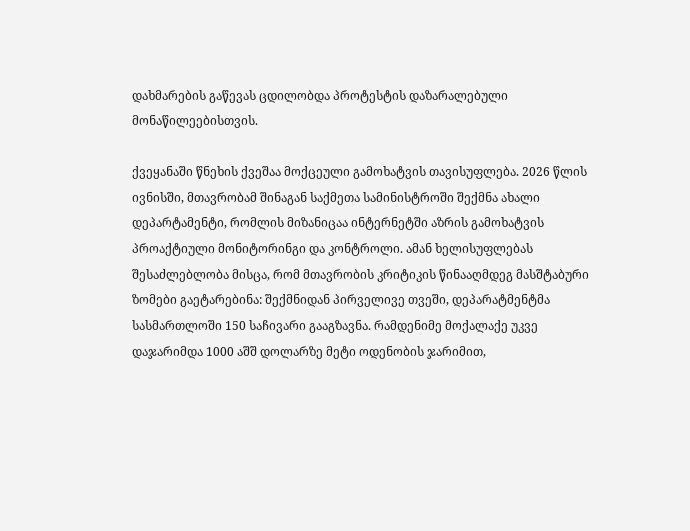დახმარების გაწევას ცდილობდა პროტესტის დაზარალებული მონაწილეებისთვის.

ქვეყანაში წნეხის ქვეშაა მოქცეული გამოხატვის თავისუფლება. 2026 წლის ივნისში, მთავრობამ შინაგან საქმეთა სამინისტროში შექმნა ახალი დეპარტამენტი, რომლის მიზანიცაა ინტერნეტში აზრის გამოხატვის პროაქტიული მონიტორინგი და კონტროლი. ამან ხელისუფლებას შესაძლებლობა მისცა, რომ მთავრობის კრიტიკის წინააღმდეგ მასშტაბური ზომები გაეტარებინა: შექმნიდან პირველივე თვეში, დეპარატმენტმა სასმართლოში 150 საჩივარი გააგზავნა. რამდენიმე მოქალაქე უკვე დაჯარიმდა 1000 აშშ დოლარზე მეტი ოდენობის ჯარიმით,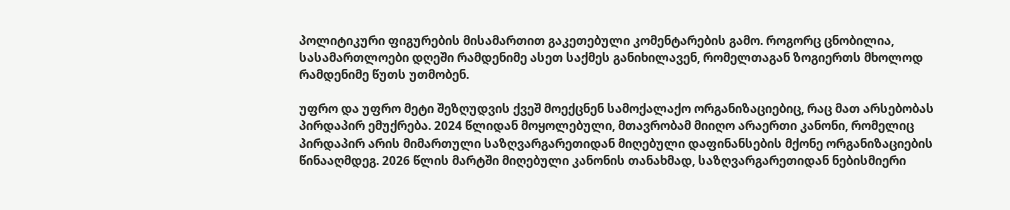პოლიტიკური ფიგურების მისამართით გაკეთებული კომენტარების გამო. როგორც ცნობილია, სასამართლოები დღეში რამდენიმე ასეთ საქმეს განიხილავენ, რომელთაგან ზოგიერთს მხოლოდ რამდენიმე წუთს უთმობენ.

უფრო და უფრო მეტი შეზღუდვის ქვეშ მოექცნენ სამოქალაქო ორგანიზაციებიც, რაც მათ არსებობას პირდაპირ ემუქრება. 2024 წლიდან მოყოლებული, მთავრობამ მიიღო არაერთი კანონი, რომელიც პირდაპირ არის მიმართული საზღვარგარეთიდან მიღებული დაფინანსების მქონე ორგანიზაციების წინააღმდეგ. 2026 წლის მარტში მიღებული კანონის თანახმად, საზღვარგარეთიდან ნებისმიერი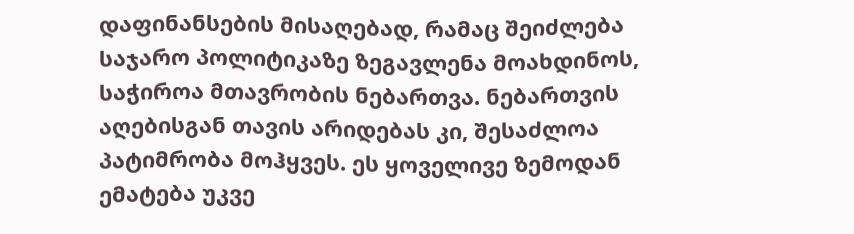დაფინანსების მისაღებად, რამაც შეიძლება საჯარო პოლიტიკაზე ზეგავლენა მოახდინოს, საჭიროა მთავრობის ნებართვა. ნებართვის აღებისგან თავის არიდებას კი, შესაძლოა პატიმრობა მოჰყვეს. ეს ყოველივე ზემოდან ემატება უკვე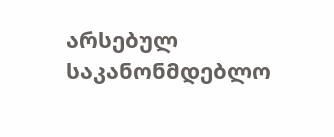არსებულ საკანონმდებლო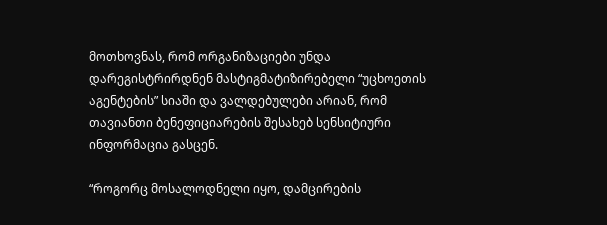მოთხოვნას, რომ ორგანიზაციები უნდა დარეგისტრირდნენ მასტიგმატიზირებელი “უცხოეთის აგენტების” სიაში და ვალდებულები არიან, რომ თავიანთი ბენეფიციარების შესახებ სენსიტიური ინფორმაცია გასცენ.

“როგორც მოსალოდნელი იყო, დამცირების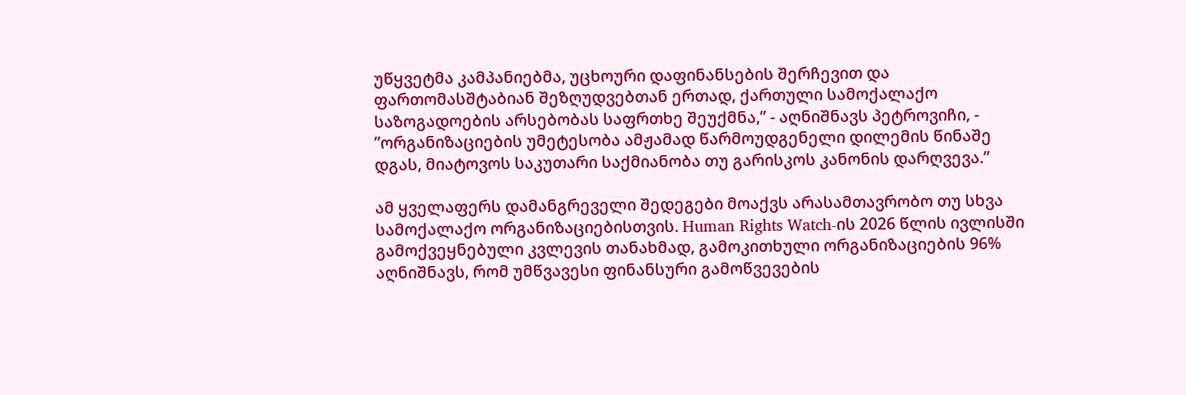უწყვეტმა კამპანიებმა, უცხოური დაფინანსების შერჩევით და ფართომასშტაბიან შეზღუდვებთან ერთად, ქართული სამოქალაქო საზოგადოების არსებობას საფრთხე შეუქმნა,” - აღნიშნავს პეტროვიჩი, - ”ორგანიზაციების უმეტესობა ამჟამად წარმოუდგენელი დილემის წინაშე დგას, მიატოვოს საკუთარი საქმიანობა თუ გარისკოს კანონის დარღვევა.”

ამ ყველაფერს დამანგრეველი შედეგები მოაქვს არასამთავრობო თუ სხვა სამოქალაქო ორგანიზაციებისთვის. Human Rights Watch-ის 2026 წლის ივლისში გამოქვეყნებული კვლევის თანახმად, გამოკითხული ორგანიზაციების 96% აღნიშნავს, რომ უმწვავესი ფინანსური გამოწვევების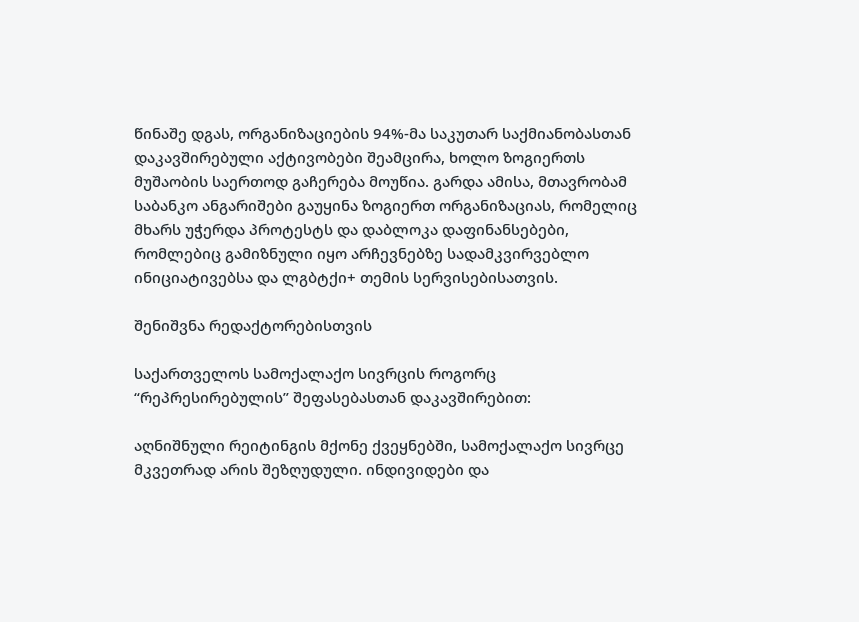წინაშე დგას, ორგანიზაციების 94%-მა საკუთარ საქმიანობასთან დაკავშირებული აქტივობები შეამცირა, ხოლო ზოგიერთს მუშაობის საერთოდ გაჩერება მოუწია. გარდა ამისა, მთავრობამ საბანკო ანგარიშები გაუყინა ზოგიერთ ორგანიზაციას, რომელიც მხარს უჭერდა პროტესტს და დაბლოკა დაფინანსებები, რომლებიც გამიზნული იყო არჩევნებზე სადამკვირვებლო ინიციატივებსა და ლგბტქი+ თემის სერვისებისათვის.

შენიშვნა რედაქტორებისთვის

საქართველოს სამოქალაქო სივრცის როგორც “რეპრესირებულის” შეფასებასთან დაკავშირებით:

აღნიშნული რეიტინგის მქონე ქვეყნებში, სამოქალაქო სივრცე მკვეთრად არის შეზღუდული. ინდივიდები და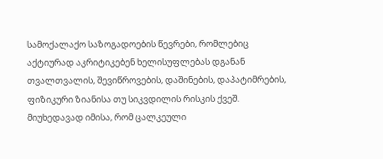სამოქალაქო საზოგადოების წევრები, რომლებიც აქტიურად აკრიტიკებენ ხელისუფლებას დგანან თვალთვალის, შევიწროვების, დაშინების, დაპატიმრების, ფიზიკური ზიანისა თუ სიკვდილის რისკის ქვეშ. მიუხედავად იმისა, რომ ცალკეული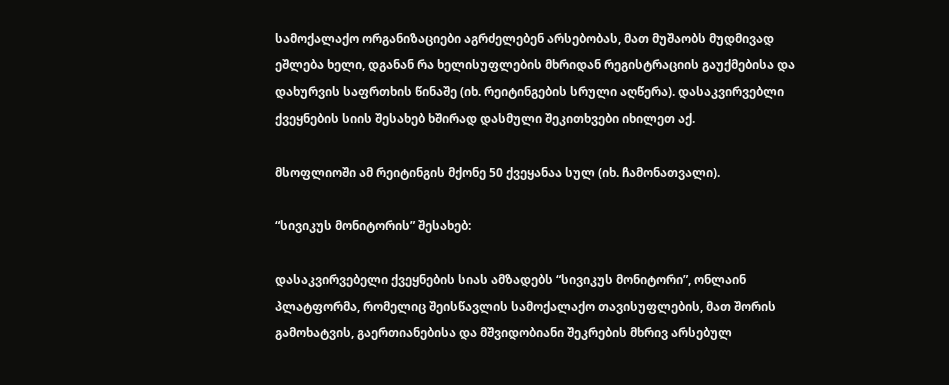სამოქალაქო ორგანიზაციები აგრძელებენ არსებობას, მათ მუშაობს მუდმივად ეშლება ხელი, დგანან რა ხელისუფლების მხრიდან რეგისტრაციის გაუქმებისა და დახურვის საფრთხის წინაშე (იხ. რეიტინგების სრული აღწერა). დასაკვირვებლი ქვეყნების სიის შესახებ ხშირად დასმული შეკითხვები იხილეთ აქ.

მსოფლიოში ამ რეიტინგის მქონე 50 ქვეყანაა სულ (იხ. ჩამონათვალი).

“სივიკუს მონიტორის” შესახებ:

დასაკვირვებელი ქვეყნების სიას ამზადებს “სივიკუს მონიტორი”, ონლაინ პლატფორმა, რომელიც შეისწავლის სამოქალაქო თავისუფლების, მათ შორის გამოხატვის, გაერთიანებისა და მშვიდობიანი შეკრების მხრივ არსებულ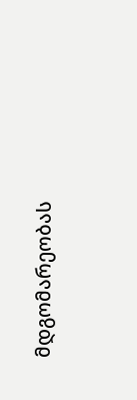მდგომარეობას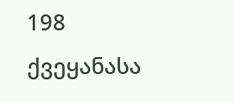198 ქვეყანასა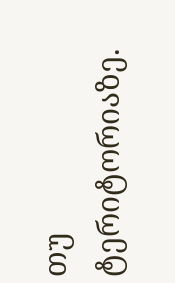თუ ტერიტორიაზე.